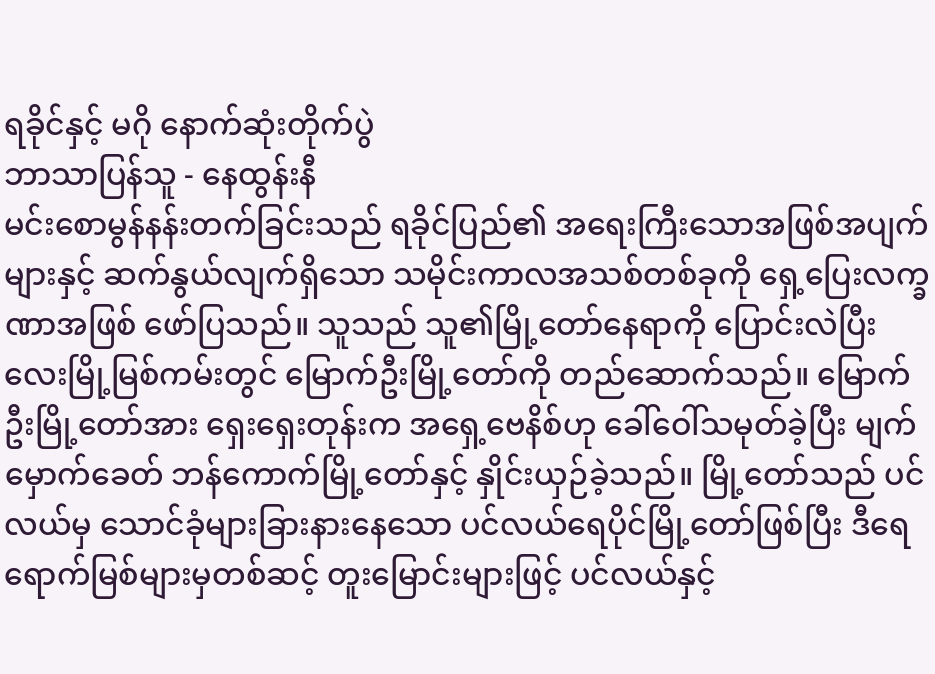ရခိုင်နှင့် မဂို နောက်ဆုံးတိုက်ပွဲ
ဘာသာပြန်သူ - နေထွန်းနီ
မင်းစောမွန်နန်းတက်ခြင်းသည် ရခိုင်ပြည်၏ အရေးကြီးသောအဖြစ်အပျက်များနှင့် ဆက်နွယ်လျက်ရှိသော သမိုင်းကာလအသစ်တစ်ခုကို ရှေ့ပြေးလက္ခဏာအဖြစ် ဖော်ပြသည်။ သူသည် သူ၏မြို့တော်နေရာကို ပြောင်းလဲပြီး လေးမြို့မြစ်ကမ်းတွင် မြောက်ဦးမြို့တော်ကို တည်ဆောက်သည်။ မြောက်ဦးမြို့တော်အား ရှေးရှေးတုန်းက အရှေ့ဗေနိစ်ဟု ခေါ်ဝေါ်သမုတ်ခဲ့ပြီး မျက်မှောက်ခေတ် ဘန်ကောက်မြို့တော်နှင့် နှိုင်းယှဉ်ခဲ့သည်။ မြို့တော်သည် ပင်လယ်မှ သောင်ခုံများခြားနားနေသော ပင်လယ်ရေပိုင်မြို့တော်ဖြစ်ပြီး ဒီရေရောက်မြစ်များမှတစ်ဆင့် တူးမြောင်းများဖြင့် ပင်လယ်နှင့်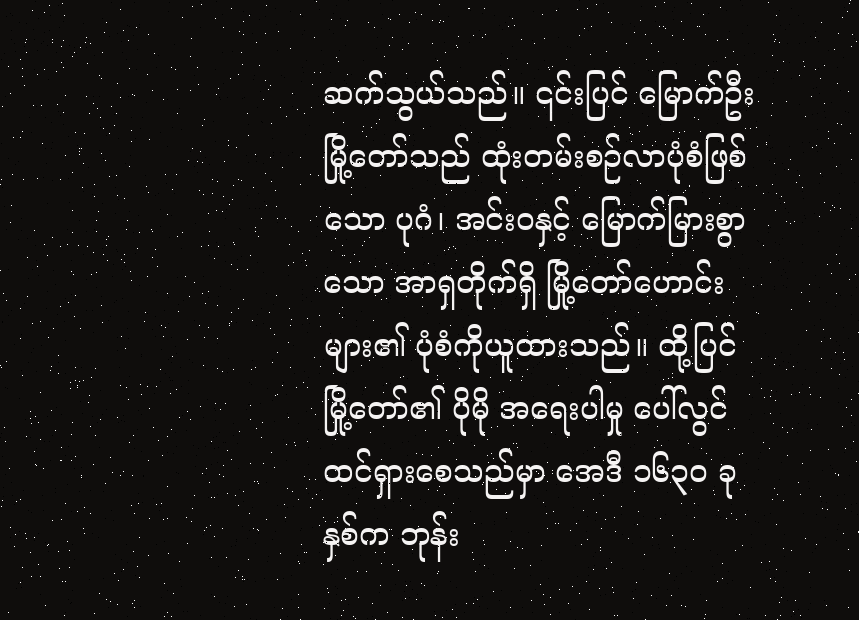ဆက်သွယ်သည်။ ၎င်းပြင် မြောက်ဦးမြို့တော်သည် ထုံးတမ်းစဉ်လာပုံစံဖြစ်သော ပုဂံ၊ အင်းဝနှင့် မြောက်မြားစွာသော အာရှတိုက်ရှိ မြို့တော်ဟောင်းများ၏ ပုံစံကိုယူထားသည်။ ထို့ပြင် မြို့တော်၏ ပိုမို အရေးပါမှု ပေါ်လွင်ထင်ရှားစေသည်မှာ အေဒီ ၁၆၃၀ ခုနှစ်က ဘုန်း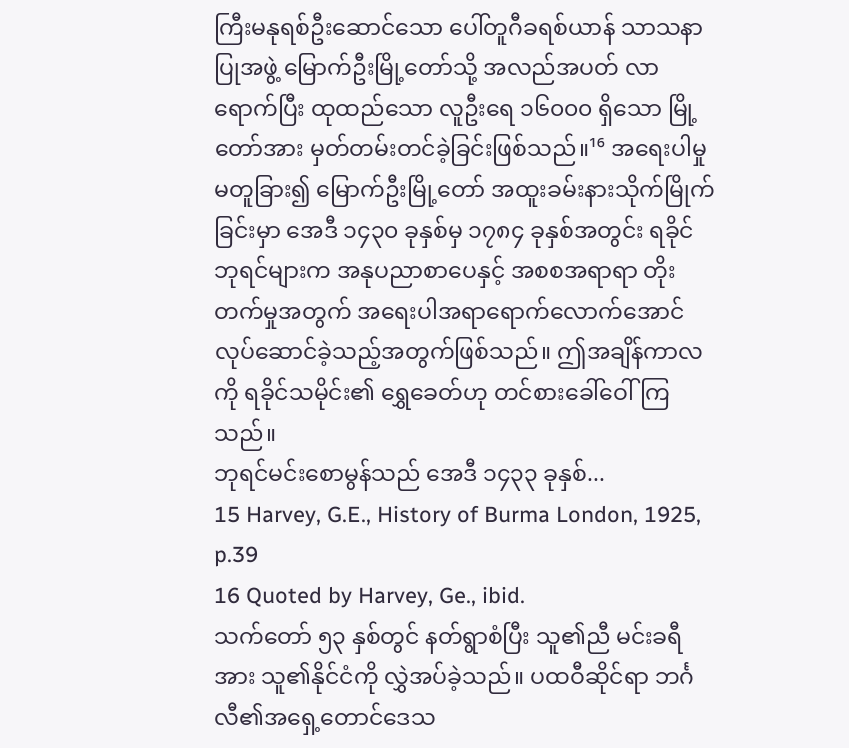ကြီးမနုရစ်ဦးဆောင်သော ပေါ်တူဂီခရစ်ယာန် သာသနာပြုအဖွဲ့ မြောက်ဦးမြို့တော်သို့ အလည်အပတ် လာရောက်ပြီး ထုထည်သော လူဦးရေ ၁၆၀၀၀ ရှိသော မြို့တော်အား မှတ်တမ်းတင်ခဲ့ခြင်းဖြစ်သည်။¹⁶ အရေးပါမှု မတူခြား၍ မြောက်ဦးမြို့တော် အထူးခမ်းနားသိုက်မြိုက်ခြင်းမှာ အေဒီ ၁၄၃၀ ခုနှစ်မှ ၁၇၈၄ ခုနှစ်အတွင်း ရခိုင်ဘုရင်များက အနုပညာစာပေနှင့် အစစအရာရာ တိုးတက်မှုအတွက် အရေးပါအရာရောက်လောက်အောင် လုပ်ဆောင်ခဲ့သည့်အတွက်ဖြစ်သည်။ ဤအချိန်ကာလကို ရခိုင်သမိုင်း၏ ရွှေခေတ်ဟု တင်စားခေါ်ဝေါ်ကြသည်။
ဘုရင်မင်းစောမွန်သည် အေဒီ ၁၄၃၃ ခုနှစ်...
15 Harvey, G.E., History of Burma London, 1925, p.39
16 Quoted by Harvey, Ge., ibid.
သက်တော် ၅၃ နှစ်တွင် နတ်ရွာစံပြီး သူ၏ညီ မင်းခရီအား သူ၏နိုင်ငံကို လွှဲအပ်ခဲ့သည်။ ပထဝီဆိုင်ရာ ဘင်္ဂလီ၏အရှေ့တောင်ဒေသ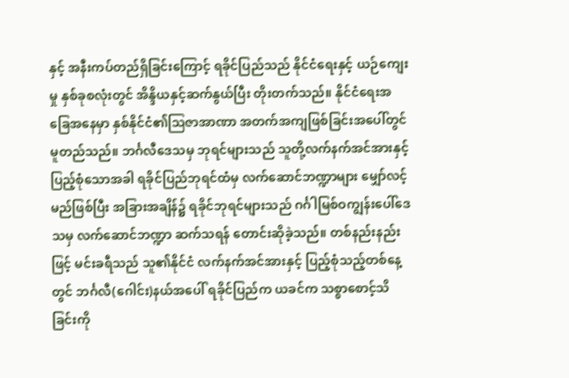နှင့် အနီးကပ်တည်ရှိခြင်းကြောင့် ရခိုင်ပြည်သည် နိုင်ငံရေးနှင့် ယဉ်ကျေးမှု နှစ်ခုစလုံးတွင် အိန္ဒိယနှင့်ဆက်နွယ်ပြီး တိုးတက်သည်။ နိုင်ငံရေးအခြေအနေမှာ နှစ်နိုင်ငံ၏ဩဇာအာဏာ အတက်အကျဖြစ်ခြင်းအပေါ်တွင် မူတည်သည်။ ဘင်္ဂလီဒေသမှ ဘုရင်များသည် သူတို့လက်နက်အင်အားနှင့် ပြည့်စုံသောအခါ ရခိုင်ပြည်ဘုရင်ထံမှ လက်ဆောင်ဘဏ္ဍာများ မျှော်လင့်မည်ဖြစ်ပြီး အခြားအချိန်၌ ရခိုင်ဘုရင်များသည် ဂင်္ဂါမြစ်ဝကျွန်းပေါ်ဒေသမှ လက်ဆောင်ဘဏ္ဍာ ဆက်သရန် တောင်းဆိုခဲ့သည်။ တစ်နည်းနည်းဖြင့် မင်းခရီသည် သူ၏နိုင်ငံ လက်နက်အင်အားနှင့် ပြည့်စုံသည့်တစ်နေ့တွင် ဘင်္ဂလီ(ဂေါင်း)နယ်အပေါ် ရခိုင်ပြည်က ယခင်က သစ္စာစောင့်သိခြင်းကို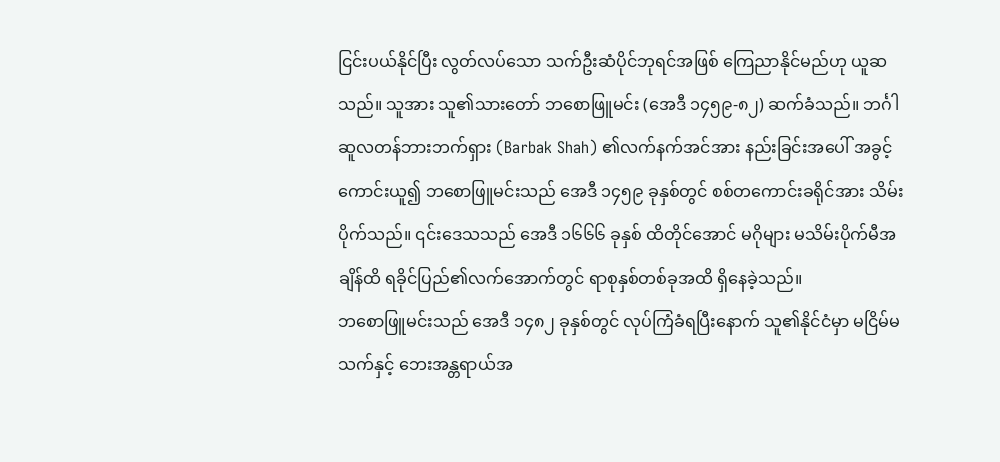ငြင်းပယ်နိုင်ပြီး လွတ်လပ်သော သက်ဦးဆံပိုင်ဘုရင်အဖြစ် ကြေညာနိုင်မည်ဟု ယူဆသည်။ သူအား သူ၏သားတော် ဘစောဖြူမင်း (အေဒီ ၁၄၅၉-၈၂) ဆက်ခံသည်။ ဘင်္ဂါဆူလတန်ဘားဘက်ရှား (Barbak Shah) ၏လက်နက်အင်အား နည်းခြင်းအပေါ် အခွင့်ကောင်းယူ၍ ဘစောဖြူမင်းသည် အေဒီ ၁၄၅၉ ခုနှစ်တွင် စစ်တကောင်းခရိုင်အား သိမ်းပိုက်သည်။ ၎င်းဒေသသည် အေဒီ ၁၆၆၆ ခုနှစ် ထိတိုင်အောင် မဂိုများ မသိမ်းပိုက်မီအချိန်ထိ ရခိုင်ပြည်၏လက်အောက်တွင် ရာစုနှစ်တစ်ခုအထိ ရှိနေခဲ့သည်။
ဘစောဖြူမင်းသည် အေဒီ ၁၄၈၂ ခုနှစ်တွင် လုပ်ကြံခံရပြီးနောက် သူ၏နိုင်ငံမှာ မငြိမ်မသက်နှင့် ဘေးအန္တရာယ်အ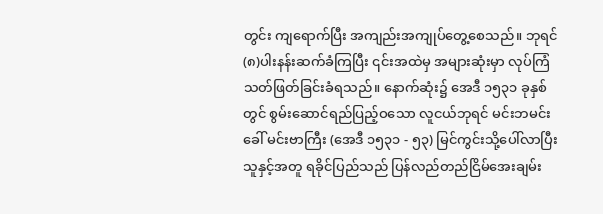တွင်း ကျရောက်ပြီး အကျည်းအကျုပ်တွေ့စေသည်။ ဘုရင် (၈)ပါးနန်းဆက်ခံကြပြီး ၎င်းအထဲမှ အများဆုံးမှာ လုပ်ကြံသတ်ဖြတ်ခြင်းခံရသည်။ နောက်ဆုံး၌ အေဒီ ၁၅၃၁ ခုနှစ်တွင် စွမ်းဆောင်ရည်ပြည့်ဝသော လူငယ်ဘုရင် မင်းဘမင်း ခေါ် မင်းဗာကြီး (အေဒီ ၁၅၃၁ - ၅၃) မြင်ကွင်းသို့ပေါ်လာပြီး သူနှင့်အတူ ရခိုင်ပြည်သည် ပြန်လည်တည်ငြိမ်အေးချမ်း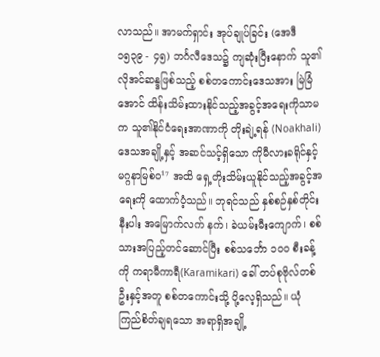လာသည်။ အာမက်ရှာင်း အုပ်ချုပ်ခြင်း (အေဒီ ၁၅၃၉ - ၄၅) ဘင်္ဂလီဒေသ၌ ကျဆုံးပြီးနောက် သူ၏လိုအင်ဆန္ဒဖြစ်သည့် စစ်တကောင်းဒေသအား မြဲမြံအောင် ထိန်းသိမ်းထားနိုင်သည့်အခွင့်အရေးကိုသာမက သူ၏နိုင်ငံရေးအာဏာကို တိုးချဲ့ရန် (Noakhali)ဒေသအချို့နှင့် အဆင်သင့်ရှိသော ကိုမီလားခရိုင်နှင့် မဂ္ဂနာမြစ်ဝ¹⁷ အထိ ရှေ့တိုးသိမ်းယူနိုင်သည့်အခွင့်အရေးကို ထောက်ပံ့သည်။ ဘုရင်သည် နှစ်စဉ်နှစ်တိုင်းနီးပါး အမြောက်လက် နက်၊ ခဲယမ်းမီးကျောက်၊ စစ်သားအပြည့်တင်ဆောင်ပြီး စစ်သင်္ဘော ၁၀၀ စီးခန့်ကို ကရာမီကာရီ(Karamikari) ခေါ် တပ်စုဗိုလ်တစ်ဦးနှင့်အတူ စစ်တကောင်းသို့ ပို့လေ့ရှိသည်။ ယုံကြည်စိတ်ချရသော အရာရှိအချို့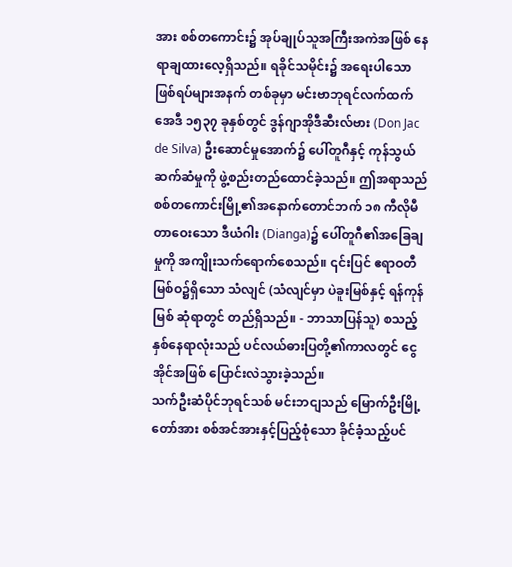အား စစ်တကောင်း၌ အုပ်ချုပ်သူအကြီးအကဲအဖြစ် နေရာချထားလေ့ရှိသည်။ ရခိုင်သမိုင်း၌ အရေးပါသောဖြစ်ရပ်များအနက် တစ်ခုမှာ မင်းဗာဘုရင်လက်ထက် အေဒီ ၁၅၃၇ ခုနှစ်တွင် ဒွန်ဂျာအိုဒီဆီးလ်ဗား (Don Jac de Silva) ဦးဆောင်မှုအောက်၌ ပေါ်တူဂီနှင့် ကုန်သွယ်ဆက်ဆံမှုကို ဖွဲ့စည်းတည်ထောင်ခဲ့သည်။ ဤအရာသည် စစ်တကောင်းမြို့၏အနောက်တောင်ဘက် ၁၈ ကီလိုမီတာဝေးသော ဒီယံဂါး (Dianga)၌ ပေါ်တူဂီ၏အခြေချမှုကို အကျိုးသက်ရောက်စေသည်။ ၎င်းပြင် ဧရာဝတီမြစ်ဝ၌ရှိသော သံလျင် (သံလျင်မှာ ပဲခူးမြစ်နှင့် ရန်ကုန်မြစ် ဆုံရာတွင် တည်ရှိသည်။ - ဘာသာပြန်သူ) စသည့် နှစ်နေရာလုံးသည် ပင်လယ်ဓားပြတို့၏ကာလတွင် ငွေအိုင်အဖြစ် ပြောင်းလဲသွားခဲ့သည်။
သက်ဦးဆံပိုင်ဘုရင်သစ် မင်းဘငျသည် မြောက်ဦးမြို့တော်အား စစ်အင်အားနှင့်ပြည့်စုံသော ခိုင်ခံ့သည့်ပင်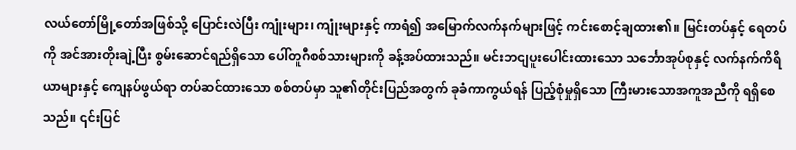လယ်တော်မြို့တော်အဖြစ်သို့ ပြောင်းလဲပြီး ကျုံးများ၊ ကျုံးများနှင့် ကာရံ၍ အမြောက်လက်နက်များဖြင့် ကင်းစောင့်ချထား၏။ မြင်းတပ်နှင့် ရေတပ်ကို အင်အားတိုးချဲ့ပြီး စွမ်းဆောင်ရည်ရှိသော ပေါ်တူဂီစစ်သားများကို ခန့်အပ်ထားသည်။ မင်းဘငျပူးပေါင်းထားသော သင်္ဘောအုပ်စုနှင့် လက်နက်ကိရိယာများနှင့် ကျေနပ်ဖွယ်ရာ တပ်ဆင်ထားသော စစ်တပ်မှာ သူ၏တိုင်းပြည်အတွက် ခုခံကာကွယ်ရန် ပြည့်စုံမှုရှိသော ကြီးမားသောအကူအညီကို ရရှိစေ သည်။ ၎င်းပြင်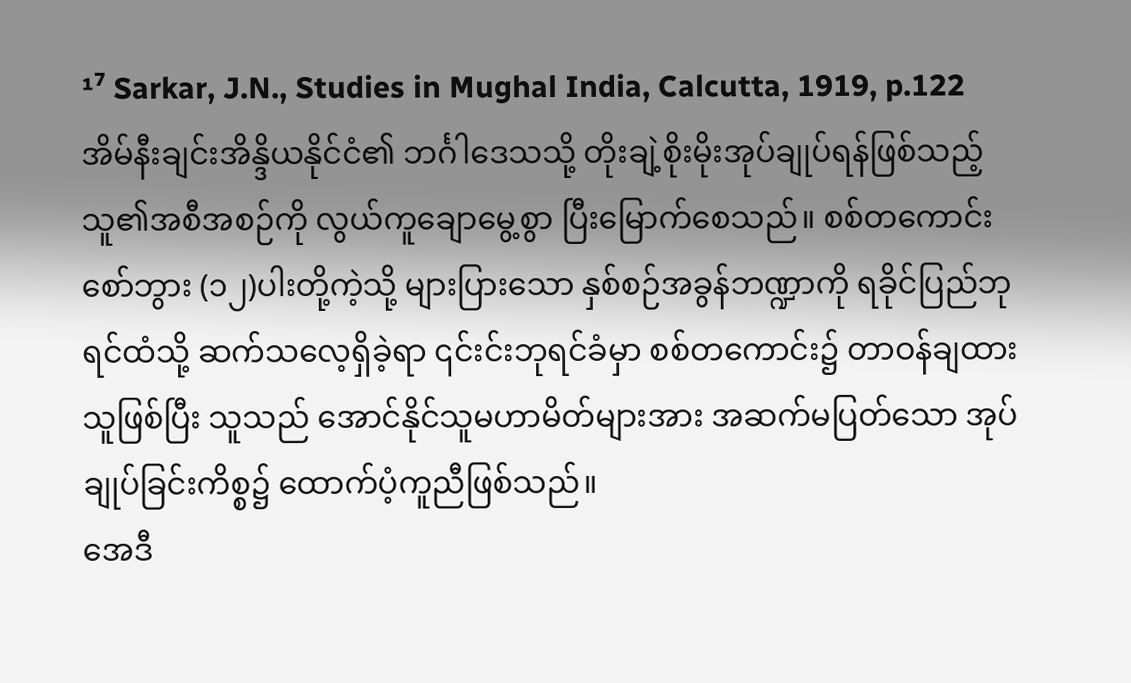¹⁷ Sarkar, J.N., Studies in Mughal India, Calcutta, 1919, p.122
အိမ်နီးချင်းအိန္ဒိယနိုင်ငံ၏ ဘင်္ဂါဒေသသို့ တိုးချဲ့စိုးမိုးအုပ်ချုပ်ရန်ဖြစ်သည့် သူ၏အစီအစဉ်ကို လွယ်ကူချောမွေ့စွာ ပြီးမြောက်စေသည်။ စစ်တကောင်းစော်ဘွား (၁၂)ပါးတို့ကဲ့သို့ များပြားသော နှစ်စဉ်အခွန်ဘဏ္ဍာကို ရခိုင်ပြည်ဘုရင်ထံသို့ ဆက်သလေ့ရှိခဲ့ရာ ၎င်းင်းဘုရင်ခံမှာ စစ်တကောင်း၌ တာဝန်ချထားသူဖြစ်ပြီး သူသည် အောင်နိုင်သူမဟာမိတ်များအား အဆက်မပြတ်သော အုပ်ချုပ်ခြင်းကိစ္စ၌ ထောက်ပံ့ကူညီဖြစ်သည်။
အေဒီ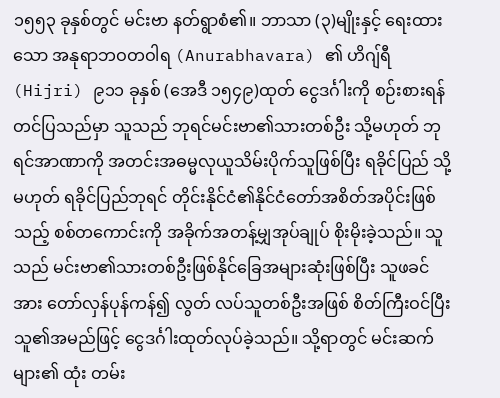၁၅၅၃ ခုနှစ်တွင် မင်းဗာ နတ်ရွာစံ၏။ ဘာသာ (၃)မျိုးနှင့် ရေးထားသော အနုရာဘဝတဝါရ (Anurabhavara) ၏ ဟိဂျ်ရီ (Hijri) ၉၁၁ ခုနှစ် (အေဒီ ၁၅၄၉)ထုတ် ငွေဒင်္ဂါးကို စဉ်းစားရန် တင်ပြသည်မှာ သူသည် ဘုရင်မင်းဗာ၏သားတစ်ဦး သို့မဟုတ် ဘုရင်အာဏာကို အတင်းအဓမ္မလုယူသိမ်းပိုက်သူဖြစ်ပြီး ရခိုင်ပြည် သို့မဟုတ် ရခိုင်ပြည်ဘုရင် တိုင်းနိုင်ငံ၏နိုင်ငံတော်အစိတ်အပိုင်းဖြစ်သည့် စစ်တကောင်းကို အခိုက်အတန့်မျှအုပ်ချုပ် စိုးမိုးခဲ့သည်။ သူသည် မင်းဗာ၏သားတစ်ဦးဖြစ်နိုင်ခြေအများဆုံးဖြစ်ပြီး သူဖခင်အား တော်လှန်ပုန်ကန်၍ လွတ် လပ်သူတစ်ဦးအဖြစ် စိတ်ကြီးဝင်ပြီး သူ၏အမည်ဖြင့် ငွေဒင်္ဂါးထုတ်လုပ်ခဲ့သည်။ သို့ရာတွင် မင်းဆက်များ၏ ထုံး တမ်း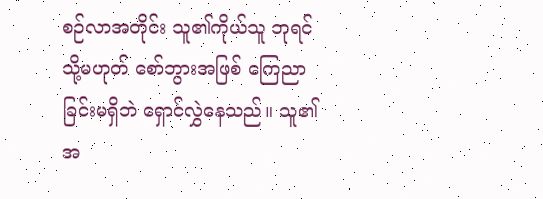စဉ်လာအတိုင်း သူ၏ကိုယ်သူ ဘုရင် သို့မဟုတ် စော်ဘွားအဖြစ် ကြေညာခြင်းမရှိဘဲ ရှောင်လွှဲနေသည်။ သူ၏အ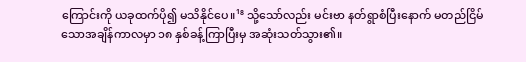ကြောင်းကို ယခုထက်ပို၍ မသိနိုင်ပေ။¹⁸ သို့သော်လည်း မင်းဗာ နတ်ရွာစံပြီးနောက် မတည်ငြိမ်သောအချိန်ကာလမှာ ၁၈ နှစ်ခန့်ကြာပြီးမှ အဆုံးသတ်သွား၏။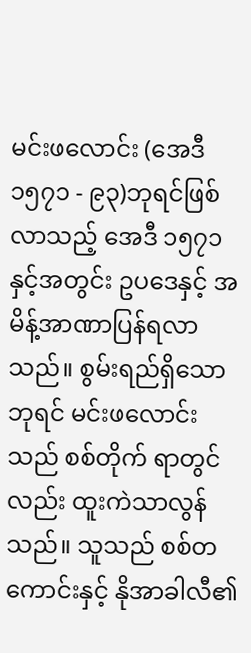မင်းဖလောင်း (အေဒီ ၁၅၇၁ - ၉၃)ဘုရင်ဖြစ်လာသည့် အေဒီ ၁၅၇၁ နှင့်အတွင်း ဥပဒေနှင့် အမိန့်အာဏာပြန်ရလာသည်။ စွမ်းရည်ရှိသော ဘုရင် မင်းဖလောင်းသည် စစ်တိုက် ရာတွင်လည်း ထူးကဲသာလွန်သည်။ သူသည် စစ်တကောင်းနှင့် နိုအာခါလီ၏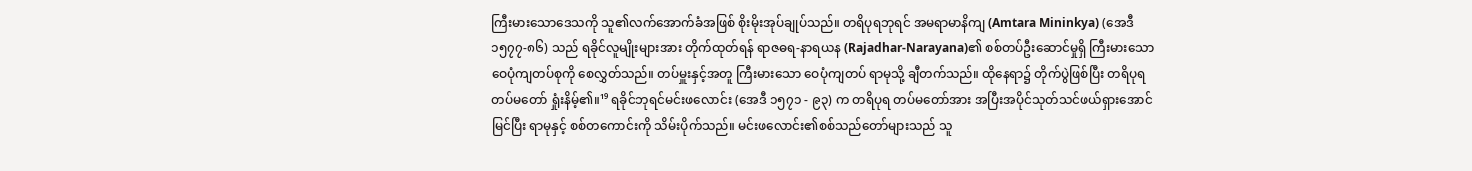ကြီးမားသောဒေသကို သူ၏လက်အောက်ခံအဖြစ် စိုးမိုးအုပ်ချုပ်သည်။ တရိပုရဘုရင် အမရာမာနိကျ (Amtara Mininkya) (အေဒီ ၁၅၇၇-၈၆) သည် ရခိုင်လူမျိုးများအား တိုက်ထုတ်ရန် ရာဇဓရ-နာရယန (Rajadhar-Narayana)၏ စစ်တပ်ဦးဆောင်မှုရှိ ကြီးမားသောဝေပုံကျတပ်စုကို စေလွှတ်သည်။ တပ်မှူးနှင့်အတူ ကြီးမားသော ဝေပုံကျတပ် ရာမုသို့ ချီတက်သည်။ ထိုနေရာ၌ တိုက်ပွဲဖြစ်ပြီး တရိပုရတပ်မတော် ရှုံးနိမ့်၏။¹⁹ ရခိုင်ဘုရင်မင်းဖလောင်း (အေဒီ ၁၅၇၁ - ၉၃) က တရိပုရ တပ်မတော်အား အပြီးအပိုင်သုတ်သင်ဖယ်ရှားအောင်မြင်ပြီး ရာမုနှင့် စစ်တကောင်းကို သိမ်းပိုက်သည်။ မင်းဖလောင်း၏စစ်သည်တော်များသည် သူ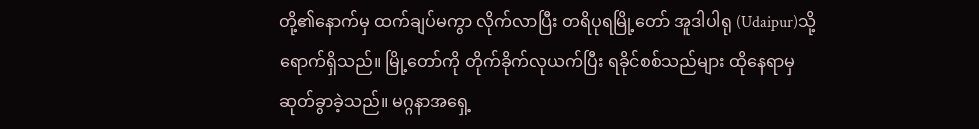တို့၏နောက်မှ ထက်ချပ်မကွာ လိုက်လာပြီး တရိပုရမြို့တော် အူဒါပါရု (Udaipur)သို့ ရောက်ရှိသည်။ မြို့တော်ကို တိုက်ခိုက်လုယက်ပြီး ရခိုင်စစ်သည်များ ထိုနေရာမှ ဆုတ်ခွာခဲ့သည်။ မဂ္ဂနာအရှေ့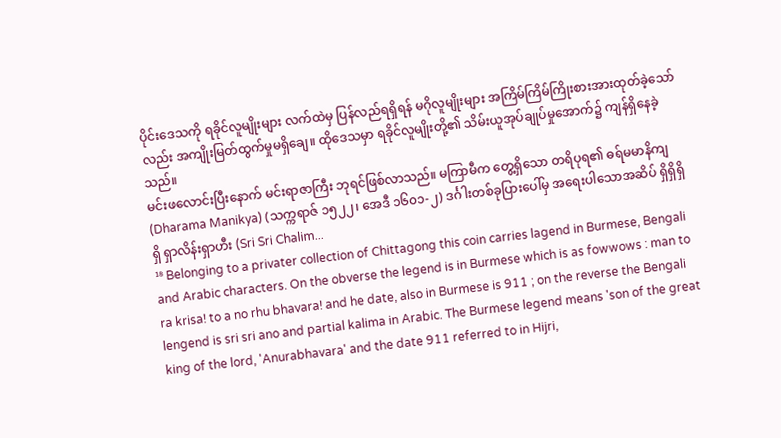ပိုင်းဒေသကို ရခိုင်လူမျိုးများ လက်ထဲမှ ပြန်လည်ရရှိရန် မဂိုလူမျိုးများ အကြိမ်ကြိမ်ကြိုးစားအားထုတ်ခဲ့သော်လည်း အကျိုးမြတ်ထွက်မှုမရှိချေ။ ထိုဒေသမှာ ရခိုင်လူမျိုးတို့၏ သိမ်းယူအုပ်ချုပ်မှုအောက်၌ ကျန်ရှိနေခဲ့သည်။
မင်းဖလောင်းပြီးနောက် မင်းရာဇာကြီး ဘုရင်ဖြစ်လာသည်။ မကြာမီက တွေ့ရှိသော တရိပုရ၏ ဓရ်မမာနိကျ (Dharama Manikya) (သက္ကရာဇ် ၁၅၂၂၊ အေဒီ ၁၆၀၁-၂) ဒင်္ဂါးတစ်ခုပြားပေါ်မှ အရေးပါသောအဆိပ် ရှိရှိရှိရှိ ရှာလိန်းရှာဟီး (Sri Sri Chalim...
¹⁸ Belonging to a privater collection of Chittagong this coin carries lagend in Burmese, Bengali and Arabic characters. On the obverse the legend is in Burmese which is as fowwows : man to ra krisa! to a no rhu bhavara! and he date, also in Burmese is 911 ; on the reverse the Bengali lengend is sri sri ano and partial kalima in Arabic. The Burmese legend means 'son of the great king of the lord, 'Anurabhavara' and the date 911 referred to in Hijri,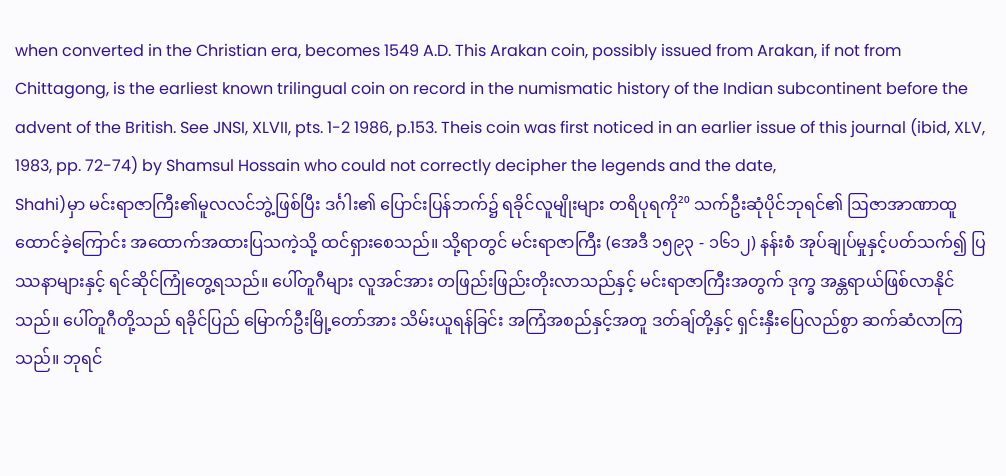when converted in the Christian era, becomes 1549 A.D. This Arakan coin, possibly issued from Arakan, if not from Chittagong, is the earliest known trilingual coin on record in the numismatic history of the Indian subcontinent before the advent of the British. See JNSI, XLVII, pts. 1-2 1986, p.153. Theis coin was first noticed in an earlier issue of this journal (ibid, XLV, 1983, pp. 72-74) by Shamsul Hossain who could not correctly decipher the legends and the date,
Shahi)မှာ မင်းရာဇာကြီး၏မူလလင်ဘွဲ့ဖြစ်ပြီး ဒင်္ဂါး၏ ပြောင်းပြန်ဘက်၌ ရခိုင်လူမျိုးများ တရိပုရကို²⁰ သက်ဦးဆုံပိုင်ဘုရင်၏ ဩဇာအာဏာထူထောင်ခဲ့ကြောင်း အထောက်အထားပြသကဲ့သို့ ထင်ရှားစေသည်။ သို့ရာတွင် မင်းရာဇာကြီး (အေဒီ ၁၅၉၃ - ၁၆၁၂) နန်းစံ အုပ်ချုပ်မှုနှင့်ပတ်သက်၍ ပြဿနာများနှင့် ရင်ဆိုင်ကြုံတွေ့ရသည်။ ပေါ်တူဂီများ လူအင်အား တဖြည်းဖြည်းတိုးလာသည်နှင့် မင်းရာဇာကြီးအတွက် ဒုက္ခ အန္တရာယ်ဖြစ်လာနိုင်သည်။ ပေါ်တူဂီတို့သည် ရခိုင်ပြည် မြောက်ဦးမြို့တော်အား သိမ်းယူရန်ခြင်း အကြံအစည်နှင့်အတူ ဒတ်ချ်တို့နှင့် ရှင်းနှီးပြေလည်စွာ ဆက်ဆံလာကြသည်။ ဘုရင်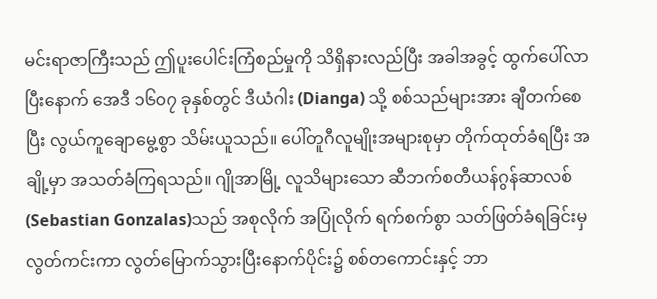မင်းရာဇာကြီးသည် ဤပူးပေါင်းကြံစည်မှုကို သိရှိနားလည်ပြီး အခါအခွင့် ထွက်ပေါ်လာပြီးနောက် အေဒီ ၁၆၀၇ ခုနှစ်တွင် ဒီယံဂါး (Dianga) သို့ စစ်သည်များအား ချီတက်စေပြီး လွယ်ကူချောမွေ့စွာ သိမ်းယူသည်။ ပေါ်တူဂီလူမျိုးအများစုမှာ တိုက်ထုတ်ခံရပြီး အချို့မှာ အသတ်ခံကြရသည်။ ဂျိုအာမြို့ လူသိများသော ဆီဘက်စတီယန်ဂွန်ဆာလစ် (Sebastian Gonzalas)သည် အစုလိုက် အပြုံလိုက် ရက်စက်စွာ သတ်ဖြတ်ခံရခြင်းမှ လွတ်ကင်းကာ လွတ်မြောက်သွားပြီးနောက်ပိုင်း၌ စစ်တကောင်းနှင့် ဘာ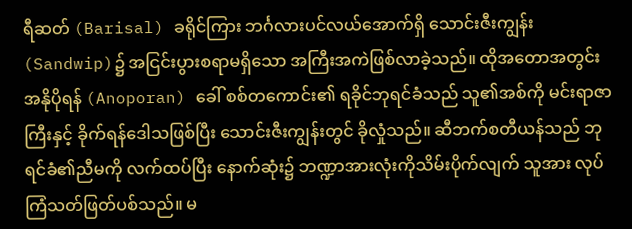ရီဆတ် (Barisal) ခရိုင်ကြား ဘင်္ဂလားပင်လယ်အောက်ရှိ သောင်းဇီးကျွန်း (Sandwip)၌ အငြင်းပွားစရာမရှိသော အကြီးအကဲဖြစ်လာခဲ့သည်။ ထိုအတောအတွင်း အနိုပိုရန် (Anoporan) ခေါ် စစ်တကောင်း၏ ရခိုင်ဘုရင်ခံသည် သူ၏အစ်ကို မင်းရာဇာကြီးနှင့် ခိုက်ရန်ဒေါသဖြစ်ပြီး သောင်းဇီးကျွန်းတွင် ခိုလှုံသည်။ ဆီဘက်စတီယန်သည် ဘုရင်ခံ၏ညီမကို လက်ထပ်ပြီး နောက်ဆုံး၌ ဘဏ္ဍာအားလုံးကိုသိမ်းပိုက်လျက် သူအား လုပ်ကြံသတ်ဖြတ်ပစ်သည်။ မ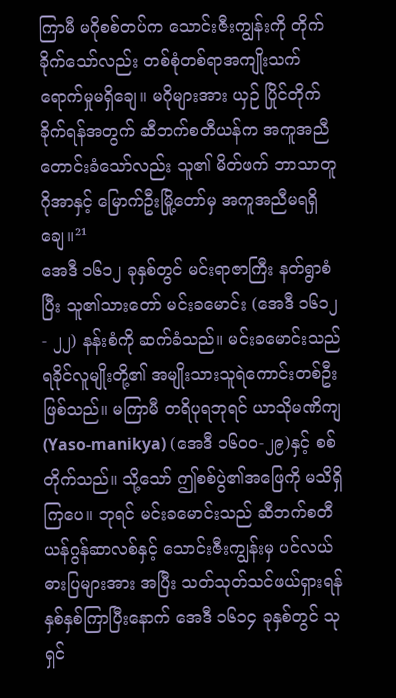ကြာမီ မဂိုစစ်တပ်က သောင်းဇီးကျွန်းကို တိုက်ခိုက်သော်လည်း တစ်စုံတစ်ရာအကျိုးသက်ရောက်မှုမရှိချေ။ မဂိုများအား ယှဉ် ပြိုင်တိုက်ခိုက်ရန်အတွက် ဆီဘက်စတီယန်က အကူအညီတောင်းခံသော်လည်း သူ၏ မိတ်ဖက် ဘာသာတူ ဂိုအာနှင့် မြောက်ဦးမြို့တော်မှ အကူအညီမရရှိချေ။²¹
အေဒီ ၁၆၁၂ ခုနှစ်တွင် မင်းရာဇာကြီး နတ်ရွာစံပြီး သူ၏သားတော် မင်းခမောင်း (အေဒီ ၁၆၁၂ - ၂၂) နန်းစံကို ဆက်ခံသည်။ မင်းခမောင်းသည် ရခိုင်လူမျိုးတို့၏ အမျိုးသားသူရဲကောင်းတစ်ဦးဖြစ်သည်။ မကြာမီ တရိပုရဘုရင် ယာသိုမဏိကျ (Yaso-manikya) (အေဒီ ၁၆၀၀-၂၉)နှင့် စစ်တိုက်သည်။ သို့သော် ဤစစ်ပွဲ၏အဖြေကို မသိရှိကြပေ။ ဘုရင် မင်းခမောင်းသည် ဆီဘက်စတီယန်ဂွန်ဆာလစ်နှင့် သောင်းဇီးကျွန်းမှ ပင်လယ်ဓားပြများအား အပြီး သတ်သုတ်သင်ဖယ်ရှားရန် နှစ်နှစ်ကြာပြီးနောက် အေဒီ ၁၆၁၄ ခုနှစ်တွင် သုရှင်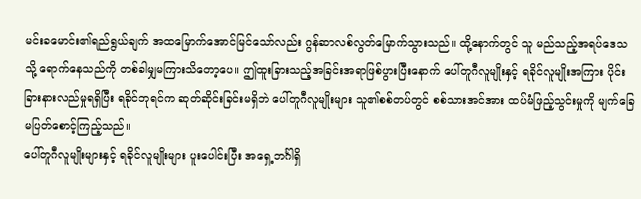မင်းခမောင်း၏ရည်ရွယ်ချက် အထမြောက်အောင်မြင်သော်လည်း ဂွန်ဆာလစ်လွတ်မြောက်သွားသည်။ ထို့နောက်တွင် သူ မည်သည့်အရပ်ဒေသသို့ ရောက်နေသည်ကို တစ်ခါမျှမကြားသိတော့ပေ။ ဤထူးခြားသည့်အခြင်းအရာဖြစ်ပွားပြီးနောက် ပေါ်တူဂီလူမျိုးနှင့် ရခိုင်လူမျိုးအကြား ပိုင်းခြားနားလည်မှုရရှိပြီး ရခိုင်ဘုရင်က ဆုတ်ဆိုင်းခြင်းမရှိဘဲ ပေါ်တူဂီလူမျိုးများ သူ၏စစ်တပ်တွင် စစ်သားအင်အား ထပ်မံဖြည့်သွင်းမှုကို မျက်ခြေမပြတ်စောင့်ကြည့်သည်။
ပေါ်တူဂီလူမျိုးများနှင့် ရခိုင်လူမျိုးများ ပူးပေါင်းပြီး အရှေ့ဘင်္ဂါရှိ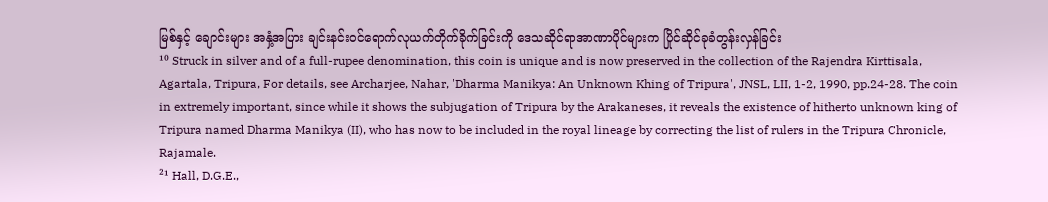မြစ်နှင့် ချောင်းများ အနှံ့အပြား ချင်းနင်းဝင်ရောက်လုယက်တိုက်ခိုက်ခြင်းကို ဒေသဆိုင်ရာအာဏာပိုင်များက ပြိုင်ဆိုင်ခုခံတွန်းလှန်ခြင်း
¹⁰ Struck in silver and of a full-rupee denomination, this coin is unique and is now preserved in the collection of the Rajendra Kirttisala, Agartala, Tripura, For details, see Archarjee, Nahar, 'Dharma Manikya: An Unknown Khing of Tripura', JNSL, LII, 1-2, 1990, pp.24-28. The coin in extremely important, since while it shows the subjugation of Tripura by the Arakaneses, it reveals the existence of hitherto unknown king of Tripura named Dharma Manikya (II), who has now to be included in the royal lineage by correcting the list of rulers in the Tripura Chronicle, Rajamale.
²¹ Hall, D.G.E.,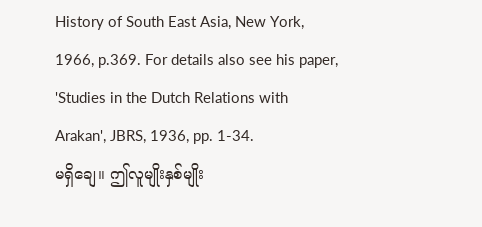History of South East Asia, New York, 1966, p.369. For details also see his paper, 'Studies in the Dutch Relations with Arakan', JBRS, 1936, pp. 1-34.
မရှိချေ။ ဤလူမျိုးနှစ်မျိုး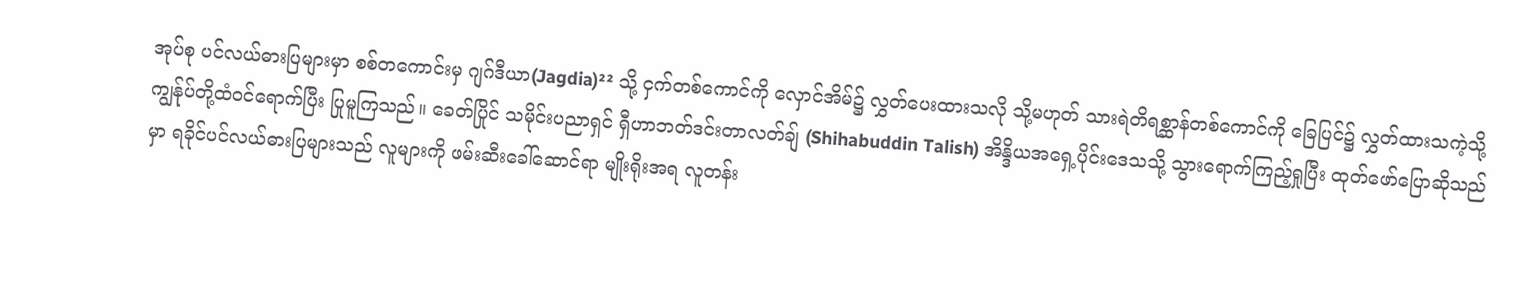အုပ်စု ပင်လယ်ဓားပြများမှာ စစ်တကောင်းမှ ဂျဂ်ဒီယာ(Jagdia)²² သို့ ငှက်တစ်ကောင်ကို လှောင်အိမ်၌ လွှတ်ပေးထားသလို သို့မဟုတ် သားရဲတိရစ္ဆာန်တစ်ကောင်ကို ခြေပြင်၌ လွှတ်ထားသကဲ့သို့ ကျွန်ုပ်တို့ထံဝင်ရောက်ပြီး ပြုမူကြသည်။ ခေတ်ပြိုင် သမိုင်းပညာရှင် ရှီဟာဘတ်ဒင်းတာလတ်ချ် (Shihabuddin Talish) အိန္ဒိယအရှေ့ပိုင်းဒေသသို့ သွားရောက်ကြည့်ရှုပြီး ထုတ်ဖော်ပြောဆိုသည်မှာ ရခိုင်ပင်လယ်ဓားပြများသည် လူများကို ဖမ်းဆီးခေါ်ဆောင်ရာ မျိုးရိုးအရ လူတန်း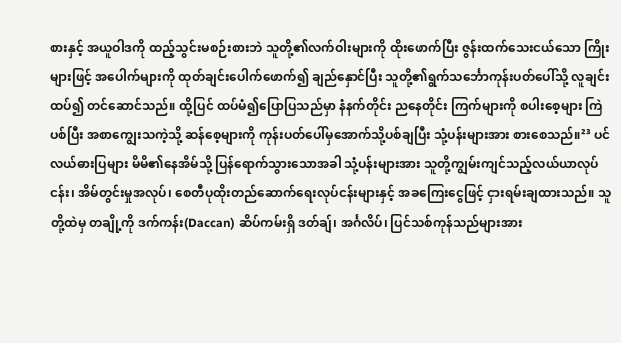စားနှင့် အယူဝါဒကို ထည့်သွင်းမစဉ်းစားဘဲ သူတို့၏လက်ဝါးများကို ထိုးဖောက်ပြီး ဇွန်းထက်သေးငယ်သော ကြိုးများဖြင့် အပေါက်များကို ထုတ်ချင်းပေါက်ဖောက်၍ ချည်နှောင်ပြီး သူတို့၏ရွက်သင်္ဘောကုန်းပတ်ပေါ်သို့ လူချင်းထပ်၍ တင်ဆောင်သည်။ ထို့ပြင် ထပ်မံ၍ပြောပြသည်မှာ နံနက်တိုင်း ညနေတိုင်း ကြက်များကို စပါးစေ့များ ကြဲပစ်ပြီး အစာကျွေးသကဲ့သို့ ဆန်စေ့များကို ကုန်းပတ်ပေါ်မှအောက်သို့ပစ်ချပြီး သုံ့ပန်းများအား စားစေသည်။²³ ပင်လယ်ဓားပြများ မိမိ၏နေအိမ်သို့ ပြန်ရောက်သွားသောအခါ သုံ့ပန်းများအား သူတို့ကျွမ်းကျင်သည့်လယ်ယာလုပ်ငန်း၊ အိမ်တွင်းမှုအလုပ်၊ စေတီပုထိုးတည်ဆောက်ရေးလုပ်ငန်းများနှင့် အခကြေးငွေဖြင့် ငှားရမ်းချထားသည်။ သူတို့ထဲမှ တချို့ကို ဒက်ကန်း(Daccan) ဆိပ်ကမ်းရှိ ဒတ်ချ်၊ အင်္ဂလိပ်၊ ပြင်သစ်ကုန်သည်များအား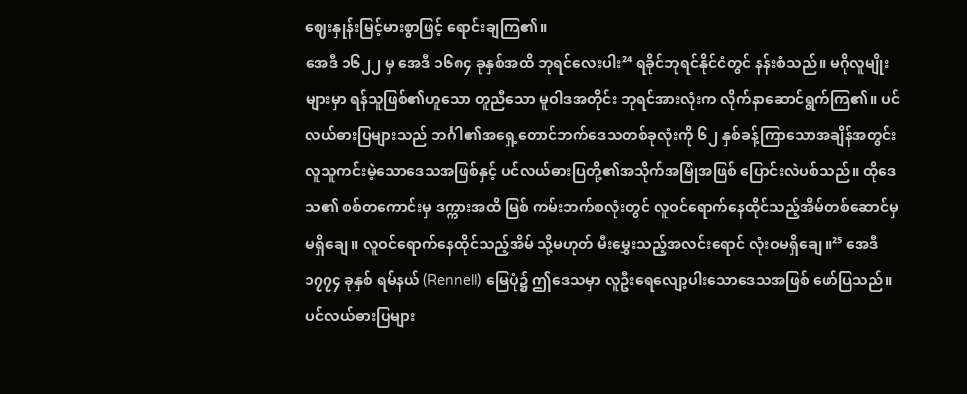ဈေးနှုန်းမြင့်မားစွာဖြင့် ရောင်းချကြ၏။
အေဒီ ၁၆၂၂ မှ အေဒီ ၁၆၈၄ ခုနှစ်အထိ ဘုရင်လေးပါး²⁴ ရခိုင်ဘုရင်နိုင်ငံတွင် နန်းစံသည်။ မဂိုလူမျိုးများမှာ ရန်သူဖြစ်၏ဟူသော တူညီသော မူဝါဒအတိုင်း ဘုရင်အားလုံးက လိုက်နာဆောင်ရွက်ကြ၏။ ပင်လယ်ဓားပြများသည် ဘင်္ဂါ၏အရှေ့တောင်ဘက်ဒေသတစ်ခုလုံးကို ၆၂ နှစ်ခန့်ကြာသောအချိန်အတွင်း လူသူကင်းမဲ့သောဒေသအဖြစ်နှင့် ပင်လယ်ဓားပြတို့၏အသိုက်အမြုံအဖြစ် ပြောင်းလဲပစ်သည်။ ထိုဒေသ၏ စစ်တကောင်းမှ ဒက္ကားအထိ မြစ် ကမ်းဘက်စလုံးတွင် လူဝင်ရောက်နေထိုင်သည့်အိမ်တစ်ဆောင်မှ မရှိချေ။ လူဝင်ရောက်နေထိုင်သည့်အိမ် သို့မဟုတ် မီးမွှေးသည့်အလင်းရောင် လုံးဝမရှိချေ။²⁵ အေဒီ ၁၇၇၄ ခုနှစ် ရမ်နယ် (Rennell) မြေပုံ၌ ဤဒေသမှာ လူဦးရေလျော့ပါးသောဒေသအဖြစ် ဖော်ပြသည်။ ပင်လယ်ဓားပြများ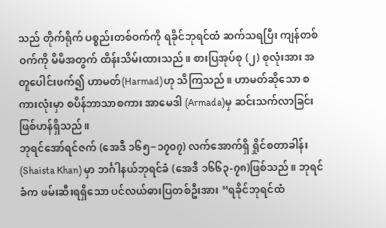သည် တိုက်ရိုက် ပစ္စည်းတစ်ဝက်ကို ရခိုင်ဘုရင်ထံ ဆက်သရပြီး ကျန်တစ်ဝက်ကို မိမိအတွက် ထိန်းသိမ်းထားသည်။ စားပြအုပ်စု (၂) စုလုံးအား အတူပေါင်းဖက်၍ ဟာမတ်(Harmad)ဟု သိကြသည်။ ဟာမတ်ဆိုသော စကားလုံးမှာ စပိန်ဘာသာစကား အာမေဒါ (Armada)မှ ဆင်းသက်လာခြင်းဖြစ်ဟန်ရှိသည်။
ဘုရင်အော်ရင်ဇက် (အေဒီ ၁၆၅−၁၇၀၇) လက်အောက်ရှိ ရှိုင်စတာခါန်း (Shaista Khan) မှာ ဘင်္ဂါနယ်ဘုရင်ခံ (အေဒီ ၁၆၆၃-၇၈)ဖြစ်သည်။ ဘုရင်ခံက ဖမ်းဆီးရရှိသော ပင်လယ်ဓားပြတစ်ဦးအား “ရခိုင်ဘုရင်ထံ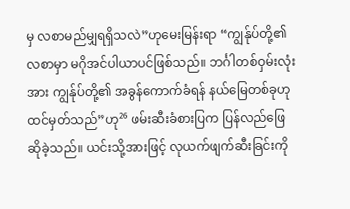မှ လစာမည်မျှရရှိသလဲ”ဟုမေးမြန်းရာ “ကျွန်ုပ်တို့၏လစာမှာ မဂိုအင်ပါယာပင်ဖြစ်သည်။ ဘင်္ဂါတစ်ဝှမ်းလုံးအား ကျွန်ုပ်တို့၏ အခွန်ကောက်ခံရန် နယ်မြေတစ်ခုဟု ထင်မှတ်သည်”ဟု²⁶ ဖမ်းဆီးခံစားပြက ပြန်လည်ဖြေဆိုခဲ့သည်။ ယင်းသို့အားဖြင့် လုယက်ဖျက်ဆီးခြင်းကို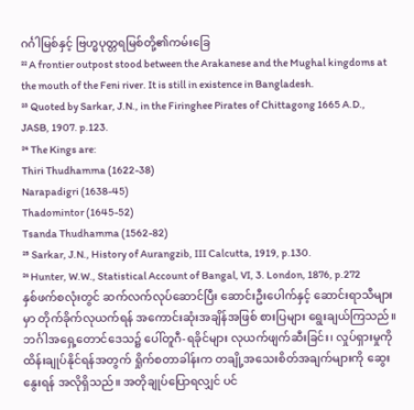ဂင်္ဂါမြစ်နှင့် ဗြဟ္မပုတ္တရမြစ်တို့၏ကမ်းခြေ
²² A frontier outpost stood between the Arakanese and the Mughal kingdoms at the mouth of the Feni river. It is still in existence in Bangladesh.
²³ Quoted by Sarkar, J.N., in the Firinghee Pirates of Chittagong 1665 A.D., JASB, 1907. p.123.
²⁴ The Kings are:
Thiri Thudhamma (1622-38)
Narapadigri (1638-45)
Thadomintor (1645-52)
Tsanda Thudhamma (1562-82)
²⁵ Sarkar, J.N., History of Aurangzib, III Calcutta, 1919, p.130.
²⁶ Hunter, W.W., Statistical Account of Bangal, VI, 3. London, 1876, p.272
နှစ်ဖက်စလုံးတွင် ဆက်လက်လုပ်ဆောင်ပြီး ဆောင်းဦးပေါက်နှင့် ဆောင်းရာသီများမှာ တိုက်ခိုက်လုယက်ရန် အကောင်းဆုံးအချိန်အဖြစ် စားပြများ ရွေးချယ်ကြသည်။
ဘင်္ဂါအရှေ့တောင်ဒေသ၌ ပေါ်တူဂီ-ရခိုင်များ လုယက်ဖျက်ဆီးခြင်း၊ လှုပ်ရှားမှုကို ထိန်းချုပ်နိုင်ရန်အတွက် ရှိုက်စတာခါန်းက တချို့အသေးစိတ်အချက်များကို ဆွေးနွေးရန် အလိုရှိသည်။ အတိုချုပ်ပြောရလျှင် ပင်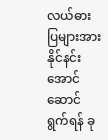လယ်ဓားပြများအား နိုင်နင်းအောင် ဆောင်ရွက်ရန် ခု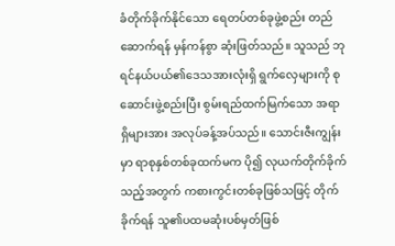ခံတိုက်ခိုက်နိုင်သော ရေတပ်တစ်ခုဖွဲ့စည်း တည်ဆောက်ရန် မှန်ကန်စွာ ဆုံးဖြတ်သည်။ သူသည် ဘုရင်နယ်ပယ်၏ဒေသအားလုံးရှိ ရွက်လှေများကို စုဆောင်းဖွဲ့စည်းပြီး စွမ်းရည်ထက်မြက်သော အရာရှိများအား အလုပ်ခန့်အပ်သည်။ သောင်းဇီးကျွန်းမှာ ရာစုနှစ်တစ်ခုထက်မက ပို၍ လုယက်တိုက်ခိုက်သည့်အတွက် ကစားကွင်းတစ်ခုဖြစ်သဖြင့် တိုက်ခိုက်ရန် သူ၏ပထမဆုံးပစ်မှတ်ဖြစ်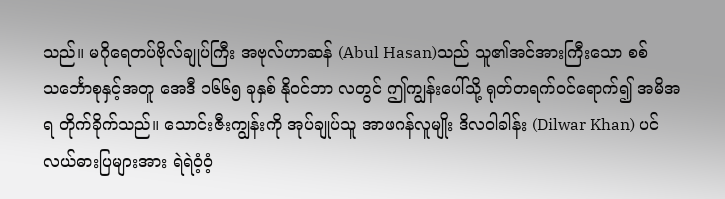သည်။ မဂိုရေတပ်ဗိုလ်ချုပ်ကြီး အဗုလ်ဟာဆန် (Abul Hasan)သည် သူ၏အင်အားကြီးသော စစ်သင်္ဘောစုနှင့်အတူ အေဒီ ၁၆၆၅ ခုနှစ် နိုဝင်ဘာ လတွင် ဤကျွန်းပေါ်သို့ ရုတ်တရက်ဝင်ရောက်၍ အမိအရ တိုက်ခိုက်သည်။ သောင်းဇီးကျွန်းကို အုပ်ချုပ်သူ အာဖဂန်လူမျိုး ဒိလဝါခါန်း (Dilwar Khan) ပင်လယ်ဓားပြများအား ရဲရဲဝံ့ဝံ့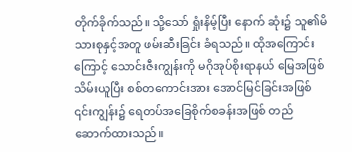တိုက်ခိုက်သည်။ သို့သော် ရှုံးနိမ့်ပြီး နောက် ဆုံး၌ သူ၏မိသားစုနှင့်အတူ ဖမ်းဆီးခြင်း ခံရသည်။ ထိုအကြောင်းကြောင့် သောင်းဇီးကျွန်းကို မဂိုအုပ်စိုးရာနယ် မြေအဖြစ် သိမ်းယူပြီး စစ်တကောင်းအား အောင်မြင်ခြင်းအဖြစ် ၎င်းကျွန်း၌ ရေတပ်အခြေစိုက်စခန်းအဖြစ် တည် ဆောက်ထားသည်။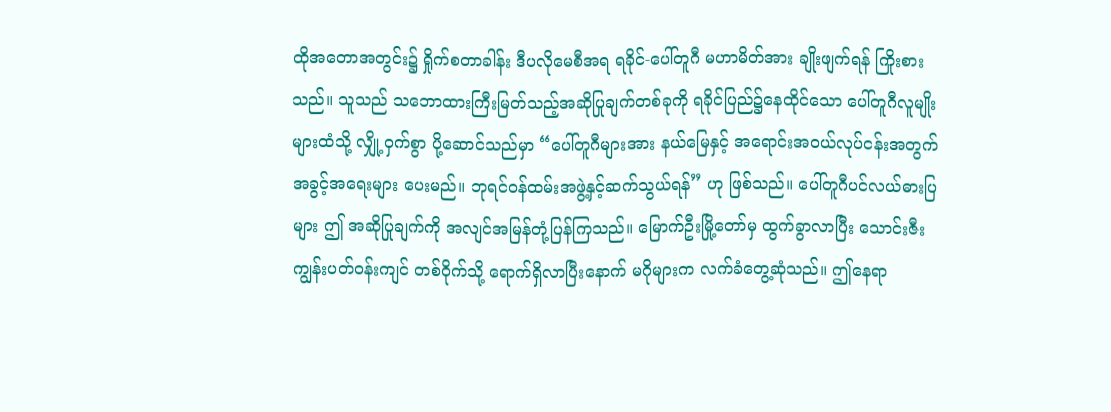ထိုအတောအတွင်း၌ ရှိုက်စတာခါန်း ဒီပလိုမေစီအရ ရခိုင်-ပေါ်တူဂီ မဟာမိတ်အား ချိုးဖျက်ရန် ကြိုးစားသည်။ သူသည် သဘောထားကြီးမြတ်သည့်အဆိုပြုချက်တစ်ခုကို ရခိုင်ပြည်၌နေထိုင်သော ပေါ်တူဂီလူမျိုးများထံသို့ လျှို့ဝှက်စွာ ပို့ဆောင်သည်မှာ “ပေါ်တူဂီများအား နယ်မြေနှင့် အရောင်းအဝယ်လုပ်ငန်းအတွက် အခွင့်အရေးများ ပေးမည်။ ဘုရင်ဝန်ထမ်းအဖွဲ့နှင့်ဆက်သွယ်ရန်” ဟု ဖြစ်သည်။ ပေါ်တူဂီပင်လယ်ဓားပြများ ဤ အဆိုပြုချက်ကို အလျင်အမြန်တုံ့ပြန်ကြသည်။ မြောက်ဦးမြို့တော်မှ ထွက်ခွာလာပြီး သောင်းဇီးကျွန်းပတ်ဝန်းကျင် တစ်ဝိုက်သို့ ရောက်ရှိလာပြီးနောက် မဂိုများက လက်ခံတွေ့ဆုံသည်။ ဤနေရာ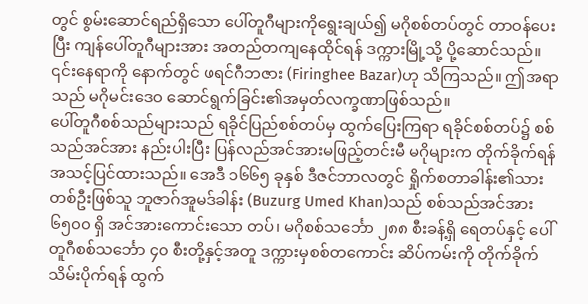တွင် စွမ်းဆောင်ရည်ရှိသော ပေါ်တူဂီများကိုရွေးချယ်၍ မဂိုစစ်တပ်တွင် တာဝန်ပေးပြီး ကျန်ပေါ်တူဂီများအား အတည်တကျနေထိုင်ရန် ဒက္ကားမြို့သို့ ပို့ဆောင်သည်။ ၎င်းနေရာကို နောက်တွင် ဖရင်ဂီဘဇား (Firinghee Bazar)ဟု သိကြသည်။ ဤအရာသည် မဂိုမင်းဒေဝ ဆောင်ရွက်ခြင်း၏အမှတ်လက္ခဏာဖြစ်သည်။
ပေါ်တူဂီစစ်သည်များသည် ရခိုင်ပြည်စစ်တပ်မှ ထွက်ပြေးကြရာ ရခိုင်စစ်တပ်၌ စစ်သည်အင်အား နည်းပါးပြီး ပြန်လည်အင်အားမဖြည့်တင်းမီ မဂိုများက တိုက်ခိုက်ရန် အသင့်ပြင်ထားသည်။ အေဒီ ၁၆၆၅ ခုနှစ် ဒီဇင်ဘာလတွင် ရှိုက်စတာခါန်း၏သားတစ်ဦးဖြစ်သူ ဘူဇာဂ်အူမဒ်ခါန်း (Buzurg Umed Khan)သည် စစ်သည်အင်အား ၆၅၀၀ ရှိ အင်အားကောင်းသော တပ်၊ မဂိုစစ်သင်္ဘော ၂၈၈ စီးခန့်ရှိ ရေတပ်နှင့် ပေါ်တူဂီစစ်သင်္ဘော ၄၀ စီးတို့နှင့်အတူ ဒက္ကားမှစစ်တကောင်း ဆိပ်ကမ်းကို တိုက်ခိုက်သိမ်းပိုက်ရန် ထွက်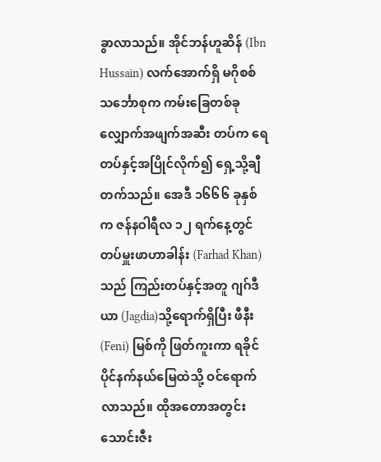ခွာလာသည်။ အိုင်ဘန်ဟူဆိန် (Ibn Hussain) လက်အောက်ရှိ မဂိုစစ်သင်္ဘောစုက ကမ်းခြေတစ်ခုလျှောက်အဖျက်အဆီး တပ်က ရေတပ်နှင့်အပြိုင်လိုက်၍ ရှေ့သို့ချီတက်သည်။ အေဒီ ၁၆၆၆ ခုနှစ်က ဇန်နဝါရီလ ၁၂ ရက်နေ့တွင် တပ်မှူးဖာဟာခါန်း (Farhad Khan)သည် ကြည်းတပ်နှင့်အတူ ဂျဂ်ဒီယာ (Jagdia)သို့ရောက်ရှိပြီး ဖီနီး (Feni) မြစ်ကို ဖြတ်ကူးကာ ရခိုင်ပိုင်နက်နယ်မြေထဲသို့ ဝင်ရောက်လာသည်။ ထိုအတောအတွင်း သောင်းဇီး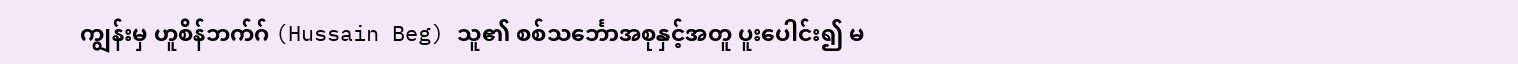ကျွန်းမှ ဟူစိန်ဘက်ဂ် (Hussain Beg) သူ၏ စစ်သင်္ဘောအစုနှင့်အတူ ပူးပေါင်း၍ မ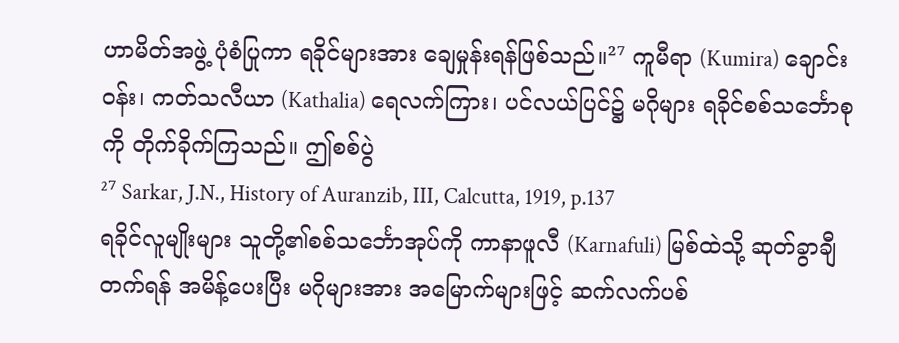ဟာမိတ်အဖွဲ့ ပုံစံပြုကာ ရခိုင်များအား ချေမှုန်းရန်ဖြစ်သည်။²⁷ ကူမီရာ (Kumira) ချောင်းဝန်း၊ ကတ်သလီယာ (Kathalia) ရေလက်ကြား၊ ပင်လယ်ပြင်၌ မဂိုများ ရခိုင်စစ်သင်္ဘောစုကို တိုက်ခိုက်ကြသည်။ ဤစစ်ပွဲ
²⁷ Sarkar, J.N., History of Auranzib, III, Calcutta, 1919, p.137
ရခိုင်လူမျိုးများ သူတို့၏စစ်သင်္ဘောအုပ်ကို ကာနာဖူလီ (Karnafuli) မြစ်ထဲသို့ ဆုတ်ခွာချီတက်ရန် အမိန့်ပေးပြီး မဂိုများအား အမြောက်များဖြင့် ဆက်လက်ပစ်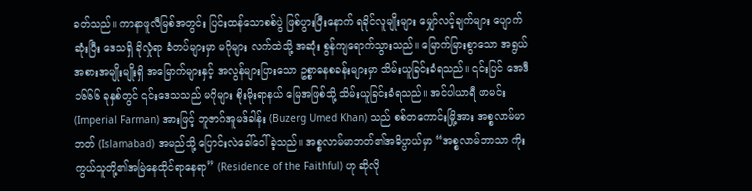ခတ်သည်။ ကာနာဖူလီမြစ်အတွင်း ပြင်းထန်သောစစ်ပွဲ ဖြစ်ပွားပြီးနောက် ရခိုင်လူမျိုးများ မျှော်လင့်ချက်များ ပျောက်ဆုံးပြီး ဒေသရှိ ခိုလှုံရာ ခံတပ်များမှာ မဂိုများ လက်ထဲသို့ အဆုံး စွန်ကျရောက်သွားသည်။ မြောက်မြားစွာသော အရွယ်အစားအမျိုးမျိုးရှိ အမြောက်များနှင့် အလွန်များပြားသော ဥစ္စာဓနစခန်းများမှာ သိမ်းယူခြင်းခံရသည်။ ၎င်းပြင် အေဒီ ၁၆၆၆ ခုနှစ်တွင် ၎င်းဒေသသည် မဂိုများ စိုးမိုးရာနယ် မြေအဖြစ်သို့ သိမ်းယူခြင်းခံရသည်။ အင်ပါယာရီ ဖာမင်း (Imperial Farman) အားဖြင့် ဘူဇာဂ်အူမဒ်ခါန်း (Buzerg Umed Khan) သည် စစ်တကောင်းမြို့အား အစ္စလာမ်မာဘတ် (Islamabad) အမည်သို့ ပြောင်းလဲခေါ်ဝေါ်ခဲ့သည်။ အစ္စလာမ်မာဘတ်၏အဓိပ္ပာယ်မှာ “အစ္စလာမ်ဘာသာ ကိုးကွယ်သူတို့၏အမြဲနေထိုင်ရာနေရာ” (Residence of the Faithful) ဟု ဆိုလို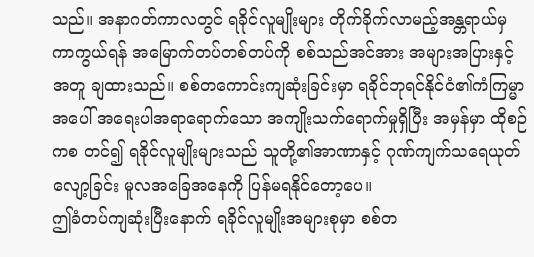သည်။ အနာဂတ်ကာလတွင် ရခိုင်လူမျိုးများ တိုက်ခိုက်လာမည့်အန္တရာယ်မှကာကွယ်ရန် အမြောက်တပ်တစ်တပ်ကို စစ်သည်အင်အား အများအပြားနှင့်အတူ ချထားသည်။ စစ်တကောင်းကျဆုံးခြင်းမှာ ရခိုင်ဘုရင်နိုင်ငံ၏ကံကြမ္မာအပေါ် အရေးပါအရာရောက်သော အကျိုးသက်ရောက်မှုရှိပြီး အမှန်မှာ ထိုစဉ်ကစ တင်၍ ရခိုင်လူမျိုးများသည် သူတို့၏အာဏာနှင့် ဂုဏ်ကျက်သရေယုတ်လျော့ခြင်း မူလအခြေအနေကို ပြန်မရနိုင်တော့ပေ။
ဤခံတပ်ကျဆုံးပြီးနောက် ရခိုင်လူမျိုးအများစုမှာ စစ်တ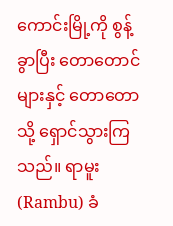ကောင်းမြို့ကို စွန့်ခွာပြီး တောတောင်များနှင့် တောတောသို့ ရှောင်သွားကြသည်။ ရာမူး (Rambu) ခံ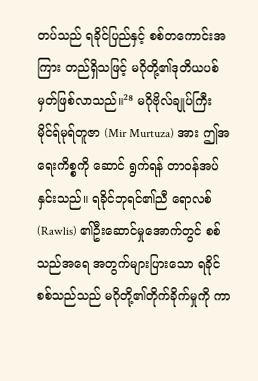တပ်သည် ရခိုင်ပြည်နှင့် စစ်တကောင်းအကြား တည်ရှိသဖြင့် မဂိုတို့၏ဒုတိယပစ်မှတ်ဖြစ်လာသည်။²⁸ မဂိုဗိုလ်ချုပ်ကြီး မိုင်ရ်မုရ်တူဇာ (Mir Murtuza) အား ဤအရေးကိစ္စကို ဆောင် ရွက်ရန် တာဝန်အပ်နှင်းသည်။ ရခိုင်ဘုရင်၏ညီ ရောလစ် (Rawlis) ၏ဦးဆောင်မှုအောက်တွင် စစ်သည်အရေ အတွက်များပြားသော ရခိုင်စစ်သည်သည် မဂိုတို့၏တိုက်ခိုက်မှုကို ကာ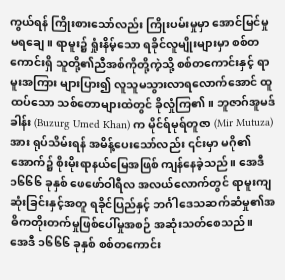ကွယ်ရန် ကြိုးစားသော်လည်း ကြိုးပမ်းမှုမှာ အောင်မြင်မှုမရချေ။ ရာမူး၌ ရှုံးနိမ့်သော ရခိုင်လူမျိုးများမှာ စစ်တကောင်းရှိ သူတို့၏ညီအစ်ကိုတို့ကဲ့သို့ စစ်တကောင်းနှင့် ရာမူးအကြား များပြား၍ လူသူမသွားလာရလောက်အောင် ထူထပ်သော သစ်တောများထဲတွင် ခိုလှုံကြ၏။ ဘူဇာဂ်အူမဒ်ခါန်း (Buzurg Umed Khan) က မိုင်ရ်မုရ်တူဇာ (Mir Mutuza) အား ရုပ်သိမ်းရန် အမိန့်ပေးသော်လည်း ၎င်းမှာ မဂို၏အောက်၌ စိုးမိုးရာနယ်မြေအဖြစ် ကျန်နေခဲ့သည်။ အေဒီ ၁၆၆၆ ခုနှစ် ဖေဖော်ဝါရီလ အလယ်လောက်တွင် ရာမူးကျဆုံးခြင်းနှင့်အတူ ရခိုင်ပြည်နှင့် ဘင်္ဂါဒေသဆက်ဆံမှု၏အဓိကတိုးတက်မှုဖြစ်ပေါ်မှုအစဉ် အဆုံးသတ်စေသည်။
အေဒီ ၁၆၆၆ ခုနှစ် စစ်တကောင်း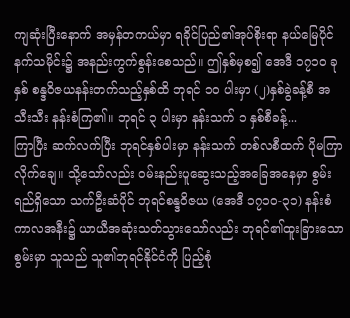ကျဆုံးပြီးနောက် အမှန်တကယ်မှာ ရခိုင်ပြည်၏အုပ်စိုးရာ နယ်မြေပိုင်နက်သမိုင်း၌ အနည်းကွက်စွန်းစေသည်။ ဤနှစ်မှစ၍ အေဒီ ၁၇၁၀ ခုနှစ် စန္ဒဝိဇယနန်းတက်သည့်နှစ်ထိ ဘုရင် ၁၀ ပါးမှာ (၂)နှစ်ခွဲခန့်စီ အသီးသီး နန်းစံကြ၏။ ဘုရင် ၃ ပါးမှာ နန်းသက် ၁ နှစ်စီခန့်...
ကြာပြီး ဆက်လက်ပြီး ဘုရင်နှစ်ပါးမှာ နန်းသက် တစ်လစီထက် ပိုမကြာလိုက်ချေ။ သို့သော်လည်း ဝမ်းနည်းပူဆွေးသည့်အခြေအနေမှာ စွမ်းရည်ရှိသော သက်ဦးဆံပိုင် ဘုရင်စန္ဒဝိဇယ (အေဒီ ၁၇၁၀-၃၁) နန်းစံကာလအနီး၌ ယာယီအဆုံးသတ်သွားသော်လည်း ဘုရင်၏ထူးခြားသောစွမ်းမှာ သူသည် သူ၏ဘုရင်နိုင်ငံကို ပြည့်စုံ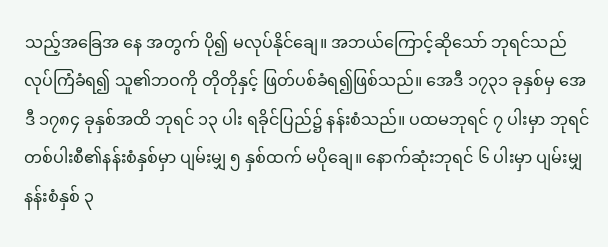သည့်အခြေအ နေ အတွက် ပို၍ မလုပ်နိုင်ချေ။ အဘယ်ကြောင့်ဆိုသော် ဘုရင်သည် လုပ်ကြံခံရ၍ သူ၏ဘဝကို တိုတိုနှင့် ဖြတ်ပစ်ခံရ၍ဖြစ်သည်။ အေဒီ ၁၇၃၁ ခုနှစ်မှ အေဒီ ၁၇၈၄ ခုနှစ်အထိ ဘုရင် ၁၃ ပါး ရခိုင်ပြည်၌ နန်းစံသည်။ ပထမဘုရင် ၇ ပါးမှာ ဘုရင်တစ်ပါးစီ၏နန်းစံနှစ်မှာ ပျမ်းမျှ ၅ နှစ်ထက် မပိုချေ။ နောက်ဆုံးဘုရင် ၆ ပါးမှာ ပျမ်းမျှ နန်းစံနှစ် ၃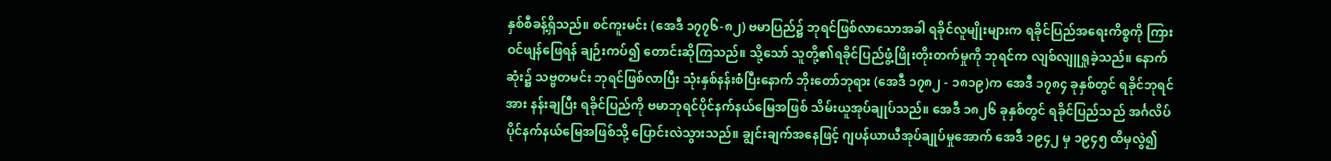နှစ်စီခန့်ရှိသည်။ စင်ကူးမင်း (အေဒီ ၁၇၇၆-၈၂) ဗမာပြည်၌ ဘုရင်ဖြစ်လာသောအခါ ရခိုင်လူမျိုးများက ရခိုင်ပြည်အရေးကိစ္စကို ကြားဝင်ဖျန်ဖြေရန် ချဉ်းကပ်၍ တောင်းဆိုကြသည်။ သို့သော် သူတို့၏ရခိုင်ပြည်ဖွံ့ဖြိုးတိုးတက်မှုကို ဘုရင်က လျစ်လျူရှုခဲ့သည်။ နောက်ဆုံး၌ သဗ္ဗတမင်း ဘုရင်ဖြစ်လာပြီး သုံးနှစ်နန်းစံပြီးနောက် ဘိုးတော်ဘုရား (အေဒီ ၁၇၈၂ - ၁၈၁၉)က အေဒီ ၁၇၈၄ ခုနှစ်တွင် ရခိုင်ဘုရင်အား နန်းချပြီး ရခိုင်ပြည်ကို ဗမာဘုရင်ပိုင်နက်နယ်မြေအဖြစ် သိမ်းယူအုပ်ချုပ်သည်။ အေဒီ ၁၈၂၆ ခုနှစ်တွင် ရခိုင်ပြည်သည် အင်္ဂလိပ်ပိုင်နက်နယ်မြေအဖြစ်သို့ ပြောင်းလဲသွားသည်။ ချွင်းချက်အနေဖြင့် ဂျပန်ယာယီအုပ်ချုပ်မှုအောက် အေဒီ ၁၉၄၂ မှ ၁၉၄၅ ထိမှလွဲ၍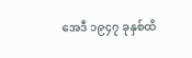အေဒီ ၁၉၄၇ ခုနှစ်ထိ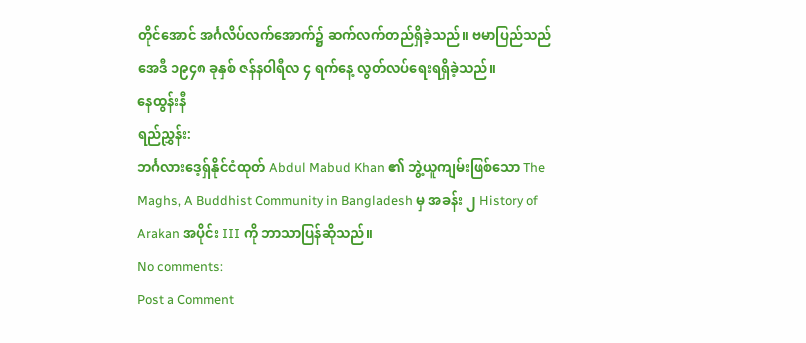တိုင်အောင် အင်္ဂလိပ်လက်အောက်၌ ဆက်လက်တည်ရှိခဲ့သည်။ ဗမာပြည်သည် အေဒီ ၁၉၄၈ ခုနှစ် ဇန်နဝါရီလ ၄ ရက်နေ့ လွတ်လပ်ရေးရရှိခဲ့သည်။
နေထွန်းနီ
ရည်ညွှန်း:
ဘင်္ဂလားဒေ့ရှ်နိုင်ငံထုတ် Abdul Mabud Khan ၏ ဘွဲ့ယူကျမ်းဖြစ်သော The Maghs, A Buddhist Community in Bangladesh မှ အခန်း ၂ History of Arakan အပိုင်း III ကို ဘာသာပြန်ဆိုသည်။
No comments:
Post a Comment